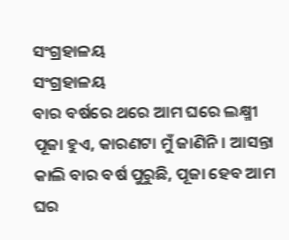ସଂଗ୍ରହାଳୟ
ସଂଗ୍ରହାଳୟ
ବାର ବର୍ଷରେ ଥରେ ଆମ ଘରେ ଲକ୍ଷ୍ମୀ ପୂଜା ହୁଏ, କାରଣଟା ମୁଁ ଜାଣିନି। ଆସନ୍ତା କାଲି ବାର ବର୍ଷ ପୁରୁଛି, ପୂଜା ହେବ ଆମ ଘର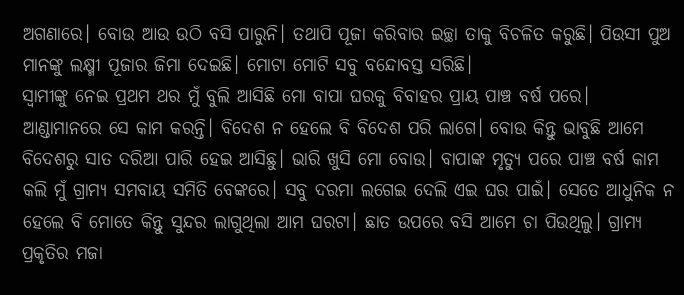ଅଗଣାରେ। ବୋଉ ଆଉ ଉଠି ବସି ପାରୁନି। ତଥାପି ପୂଜା କରିବାର ଇଚ୍ଛା ତାକୁ ବିଚଳିତ କରୁଛି। ପିଉସୀ ପୁଅ ମାନଙ୍କୁ ଲକ୍ଷ୍ମୀ ପୂଜାର ଜିମା ଦେଇଛି। ମୋଟା ମୋଟି ସବୁ ବନ୍ଦୋବସ୍ତ ସରିଛି।
ସ୍ବାମୀଙ୍କୁ ନେଇ ପ୍ରଥମ ଥର ମୁଁ ବୁଲି ଆସିଛି ମୋ ବାପା ଘରକୁ ବିବାହର ପ୍ରାୟ ପାଞ୍ଚ ବର୍ଷ ପରେ। ଆଣ୍ଡାମାନରେ ସେ କାମ କରନ୍ତି। ବିଦେଶ ନ ହେଲେ ବି ବିଦେଶ ପରି ଲାଗେ। ବୋଉ କିନ୍ତୁ ଭାବୁଛି ଆମେ ବିଦେଶରୁ ସାତ ଦରିଆ ପାରି ହେଇ ଆସିଛୁ। ଭାରି ଖୁସି ମୋ ବୋଉ। ବାପାଙ୍କ ମୃତ୍ୟୁ ପରେ ପାଞ୍ଚ ବର୍ଷ କାମ କଲି ମୁଁ ଗ୍ରାମ୍ୟ ସମବାୟ ସମିତି ବେଙ୍କରେ। ସବୁ ଦରମା ଲଗେଇ ଦେଲି ଏଇ ଘର ପାଇଁ। ସେତେ ଆଧୁନିକ ନ ହେଲେ ବି ମୋତେ କିନ୍ତୁ ସୁନ୍ଦର ଲାଗୁଥିଲା ଆମ ଘରଟା। ଛାତ ଉପରେ ବସି ଆମେ ଚା ପିଉଥିଲୁ। ଗ୍ରାମ୍ୟ ପ୍ରକୃତିର ମଜା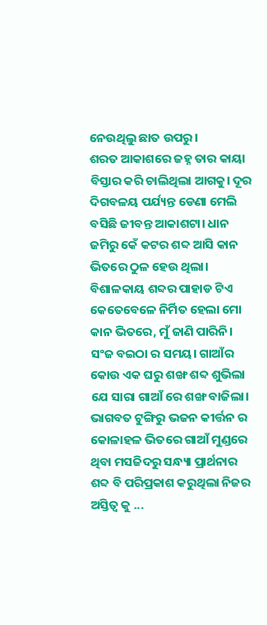ନେଉଥିଲୁ ଛାତ ଉପରୁ।
ଶରତ ଆକାଶରେ ଜହ୍ନ ତାର କାୟା ବିସ୍ତାର କରି ଚାଲିଥିଲା ଆଗକୁ। ଦୂର ଦିଗବଳୟ ପର୍ଯ୍ୟନ୍ତ ଡେଣା ମେଲି ବସିଛି ଜୀବନ୍ତ ଆକାଶଟା। ଧାନ ଜମିରୁ କେଁ କଟର ଶବ୍ଦ ଆସି କାନ ଭିତରେ ଠୁଳ ହେଉ ଥିଲା। ବିଶାଳକାୟ ଶବ୍ଦର ପାହାଡ ଟିଏ କେତେବେଳେ ନିର୍ମିତ ହେଲା ମୋ କାନ ଭିତରେ, ମୁଁ ଜାଣି ପାରିନି।
ସଂଜ ବଇଠା ର ସମୟ। ଗାଆଁର କୋଉ ଏକ ଘରୁ ଶଙ୍ଖ ଶବ୍ଦ ଶୁଭିଲା ଯେ ସାରା ଗାଆଁ ରେ ଶଙ୍ଖ ବାଜିଲା। ଭାଗବତ ଟୁଙ୍ଗିରୁ ଭଜନ କୀର୍ତ୍ତନ ର କୋଳାହଳ ଭିତରେ ଗାଆଁ ମୁଣ୍ଡରେ ଥିବା ମସଜିଦରୁ ସନ୍ଧ୍ୟା ପ୍ରାର୍ଥନାର ଶବ୍ଦ ବି ପରିପ୍ରକାଶ କରୁଥିଲା ନିଜର ଅସ୍ତିତ୍ବ କୁ ...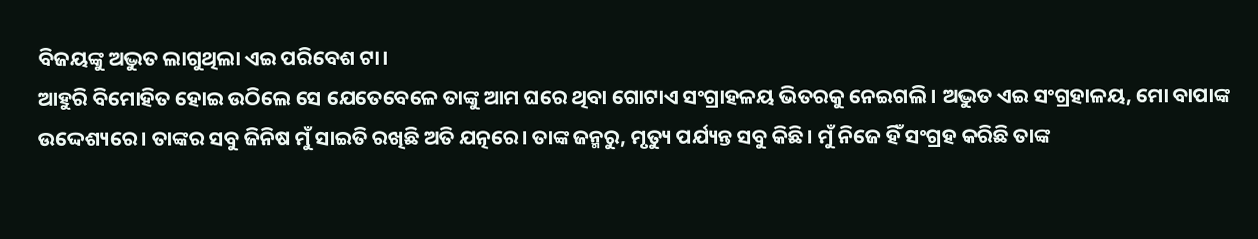ବିଜୟଙ୍କୁ ଅଦ୍ଭୁତ ଲାଗୁଥିଲା ଏଇ ପରିବେଶ ଟା।
ଆହୁରି ବିମୋହିତ ହୋଇ ଉଠିଲେ ସେ ଯେତେବେଳେ ତାଙ୍କୁ ଆମ ଘରେ ଥିବା ଗୋଟାଏ ସଂଗ୍ରାହଳୟ ଭିତରକୁ ନେଇଗଲି। ଅଦ୍ଭୁତ ଏଇ ସଂଗ୍ରହାଳୟ, ମୋ ବାପାଙ୍କ ଉଦ୍ଦେଶ୍ୟରେ। ତାଙ୍କର ସବୁ ଜିନିଷ ମୁଁ ସାଇତି ରଖିଛି ଅତି ଯତ୍ନରେ। ତାଙ୍କ ଜନ୍ମରୁ, ମୃତ୍ୟୁ ପର୍ଯ୍ୟନ୍ତ ସବୁ କିଛି। ମୁଁ ନିଜେ ହିଁ ସଂଗ୍ରହ କରିଛି ତାଙ୍କ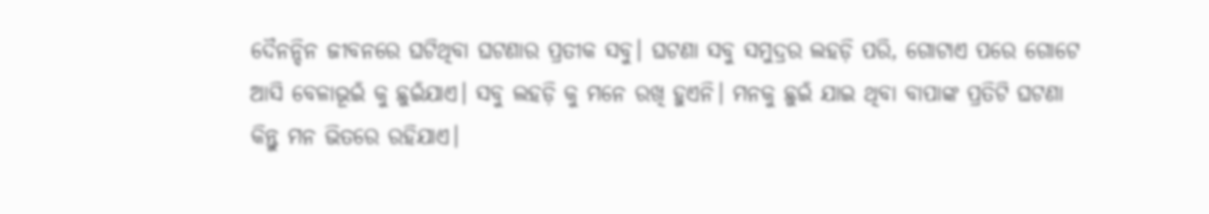ଦୈନନ୍ଦିନ ଜୀବନରେ ଘଟିଥିବା ଘଟଣାର ପ୍ରତୀକ ସବୁ। ଘଟଣା ସବୁ ସମୁଦ୍ରର ଲହଡ଼ି ପରି, ଗୋଟାଏ ପରେ ଗୋଟେ ଆସି ବେଳାଭୂଇଁ କୁ ଛୁଇଁଯାଏ। ସବୁ ଲହଡ଼ି କୁ ମନେ ରଖି ହୁଏନି। ମନକୁ ଛୁଇଁ ଯାଇ ଥିବା ବାପାଙ୍କ ପ୍ରତିଟି ଘଟଣା କିନ୍ତୁ ମନ ଭିତରେ ରହିଯାଏ।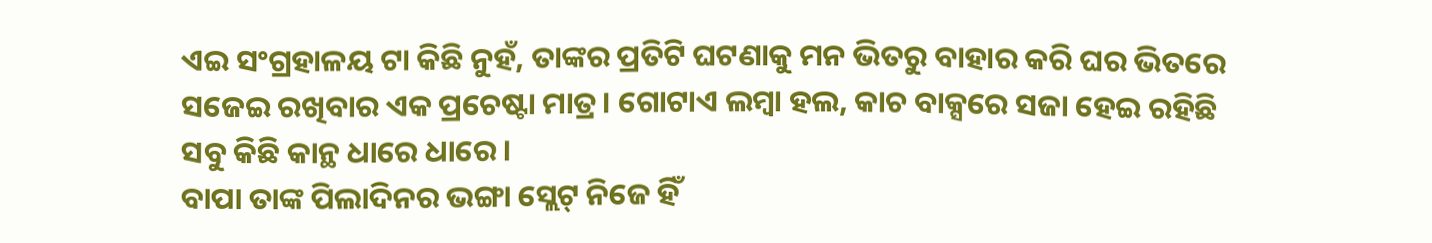ଏଇ ସଂଗ୍ରହାଳୟ ଟା କିଛି ନୁହଁ, ତାଙ୍କର ପ୍ରତିଟି ଘଟଣାକୁ ମନ ଭିତରୁ ବାହାର କରି ଘର ଭିତରେ ସଜେଇ ରଖିବାର ଏକ ପ୍ରଚେଷ୍ଟା ମାତ୍ର। ଗୋଟାଏ ଲମ୍ବା ହଲ, କାଚ ବାକ୍ସରେ ସଜା ହେଇ ରହିଛି ସବୁ କିଛି କାନ୍ଥ ଧାରେ ଧାରେ।
ବାପା ତାଙ୍କ ପିଲାଦିନର ଭଙ୍ଗା ସ୍ଲେଟ୍ ନିଜେ ହିଁ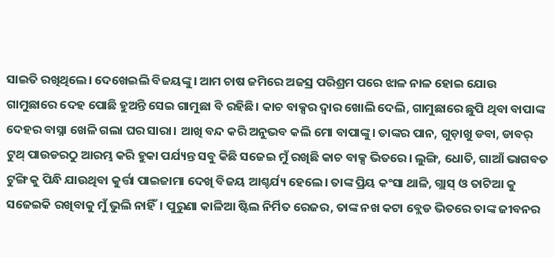ସାଇତି ରଖିଥିଲେ। ଦେଖେଇଲି ବିଜୟଙ୍କୁ। ଆମ ଚାଷ ଜମିରେ ଅଜସ୍ର ପରିଶ୍ରମ ପରେ ଝାଳ ନାଳ ହୋଇ ଯୋଉ ଗାମୁଛାରେ ଦେହ ପୋଛି ହୁଅନ୍ତି ସେଇ ଗାମୁଛା ବି ରହିଛି। କାଚ ବାକ୍ସର ଦ୍ଵାର ଖୋଲି ଦେଲି, ଗାମୁଛାରେ ଛୁପି ଥିବା ବାପାଙ୍କ ଦେହର ବାସ୍ନା ଖେଳି ଗଲା ଘର ସାରା। ଆଖି ବନ୍ଦ କରି ଅନୁଭବ କଲି ମୋ ବାପାଙ୍କୁ। ତାଙ୍କର ପାନ, ଗୁଡ଼ାଖୁ ଡବା, ଡାବର୍ ଟୁଥ୍ ପାଉଡରଠୁ ଆରମ୍ଭ କରି ହୁକା ପର୍ଯ୍ୟନ୍ତ ସବୁ କିଛି ସଜେଇ ମୁଁ ରଖିଛି କାଚ ବାକ୍ସ ଭିତରେ। ଲୁଙ୍ଗି, ଧୋତି, ଗାଆଁ ଭାଗବତ ଟୁଙ୍ଗି କୁ ପିନ୍ଧି ଯାଉଥିବା କୁର୍ତ୍ତା ପାଇଜାମା ଦେଖି ବିଜୟ ଆଶ୍ଚର୍ଯ୍ୟ ହେଲେ। ତାଙ୍କ ପ୍ରିୟ କଂସା ଥାଳି, ଗ୍ଲାସ୍ ଓ ତାଟିଆ କୁ ସଜେଇକି ରଖିବାକୁ ମୁଁ ଭୁଲି ନାହିଁ। ପୁରୁଣା କାଳିଆ ଷ୍ଟିଲ ନିର୍ମିତ ରେଜର, ତାଙ୍କ ନଖ କଟା ବ୍ଲେଡ ଭିତରେ ତାଙ୍କ ଜୀବନର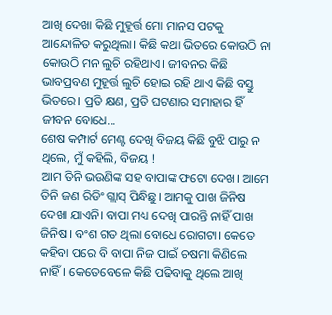ଆଖି ଦେଖା କିଛି ମୁହୂର୍ତ୍ତ ମୋ ମାନସ ପଟକୁ ଆନ୍ଦୋଳିତ କରୁଥିଲା। କିଛି କଥା ଭିତରେ କୋଉଠି ନା କୋଉଠି ମନ ଲୁଚି ରହିଥାଏ। ଜୀବନର କିଛି ଭାବପ୍ରବଣ ମୁହୂର୍ତ୍ତ ଲୁଚି ହୋଇ ରହି ଥାଏ କିଛି ବସ୍ତୁ ଭିତରେ। ପ୍ରତି କ୍ଷଣ, ପ୍ରତି ଘଟଣାର ସମାହାର ହିଁ ଜୀବନ ବୋଧେ...
ଶେଷ କମ୍ପାର୍ଟ ମେଣ୍ଟ ଦେଖି ବିଜୟ କିଛି ବୁଝି ପାରୁ ନ ଥିଲେ, ମୁଁ କହିଲି, ବିଜୟ !
ଆମ ତିନି ଭଉଣିଙ୍କ ସହ ବାପାଙ୍କ ଫଟୋ ଦେଖ। ଆମେ ତିନି ଜଣ ରିଡିଂ ଗ୍ଲାସ୍ ପିନ୍ଧିଛୁ। ଆମକୁ ପାଖ ଜିନିଷ ଦେଖା ଯାଏନି। ବାପା ମଧ୍ୟ ଦେଖି ପାରନ୍ତି ନାହିଁ ପାଖ ଜିନିଷ। ବଂଶ ଗତ ଥିଲା ବୋଧେ ରୋଗଟା। କେତେ କହିବା ପରେ ବି ବାପା ନିଜ ପାଇଁ ଚଷମା କିଣିଲେ ନାହିଁ। କେତେବେଳେ କିଛି ପଢିବାକୁ ଥିଲେ ଆଖି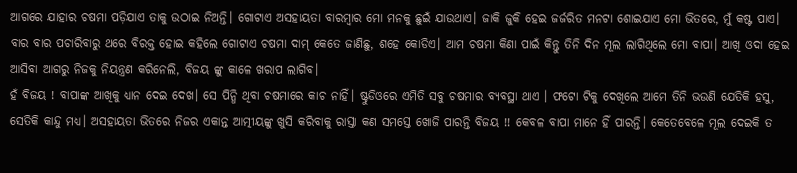ଆଗରେ ଯାହାର ଚଷମା ପଡ଼ିଯାଏ ତାକୁ ଉଠାଇ ନିଅନ୍ତି। ଗୋଟାଏ ଅସହାୟତା ବାରମ୍ବାର ମୋ ମନକୁ ଛୁଇଁ ଯାଉଥାଏ। ଜାକି ଜୁକି ହେଇ ଜର୍ଜରିତ ମନଟା ଶୋଇଯାଏ ମୋ ଭିତରେ, ମୁଁ କଷ୍ଟ ପାଏ। ବାର ବାର ପଚାରିବାରୁ ଥରେ ବିରକ୍ତ ହୋଇ କହିଲେ ଗୋଟାଏ ଚଷମା ଦାମ୍ କେତେ ଜାଣିଛୁ, ଶହେ କୋଡିଏ। ଆମ ଚଷମା କିଣା ପାଇଁ କିନ୍ତୁ ତିନି ଦିନ ମୂଲ ଲାଗିଥିଲେ ମୋ ବାପା। ଆଖି ଓଦା ହେଇ ଆସିବା ଆଗରୁ ନିଜକୁ ନିୟନ୍ତ୍ରଣ କରିନେଲି, ବିଜୟ ଙ୍କୁ କାଳେ ଖରାପ ଲାଗିବ।
ହଁ ବିଜୟ ! ବାପାଙ୍କ ଆଖିକୁ ଧ୍ୟାନ ଦେଇ ଦେଖ। ସେ ପିନ୍ଧି ଥିବା ଚଷମାରେ କାଚ ନାହିଁ। ଷ୍ଟୁଡିଓରେ ଏମିତି ସବୁ ଚଷମାର ବ୍ୟବସ୍ଥା ଥାଏ । ଫଟୋ ଟିକୁ ଦେଖିଲେ ଆମେ ତିନି ଭଉଣି ଯେତିକି ହସୁ, ସେତିକି କାନ୍ଦୁ ମଧ୍ୟ। ଅସହାୟତା ଭିତରେ ନିଜର ଏକାନ୍ତ ଆତ୍ମୀୟଙ୍କୁ ଖୁସି କରିବାକୁ ରାସ୍ତା କଣ ସମସ୍ତେ ଖୋଜି ପାରନ୍ତି ବିଜୟ !! କେବଳ ବାପା ମାନେ ହିଁ ପାରନ୍ତି। କେତେବେଳେ ମୂଲ ଦେଇକି ତ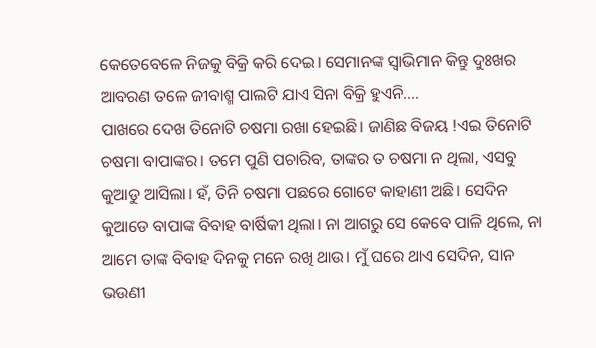କେତେବେଳେ ନିଜକୁ ବିକ୍ରି କରି ଦେଇ। ସେମାନଙ୍କ ସ୍ୱାଭିମାନ କିନ୍ତୁ ଦୁଃଖର ଆବରଣ ତଳେ ଜୀବାଶ୍ମ ପାଲଟି ଯାଏ ସିନା ବିକ୍ରି ହୁଏନି....
ପାଖରେ ଦେଖ ତିନୋଟି ଚଷମା ରଖା ହେଇଛି। ଜାଣିଛ ବିଜୟ !ଏଇ ତିନୋଟି ଚଷମା ବାପାଙ୍କର। ତମେ ପୁଣି ପଚାରିବ, ତାଙ୍କର ତ ଚଷମା ନ ଥିଲା, ଏସବୁ କୁଆଡୁ ଆସିଲା। ହଁ, ତିନି ଚଷମା ପଛରେ ଗୋଟେ କାହାଣୀ ଅଛି। ସେଦିନ କୁଆଡେ ବାପାଙ୍କ ବିବାହ ବାର୍ଷିକୀ ଥିଲା। ନା ଆଗରୁ ସେ କେବେ ପାଳି ଥିଲେ, ନା ଆମେ ତାଙ୍କ ବିବାହ ଦିନକୁ ମନେ ରଖି ଥାଉ। ମୁଁ ଘରେ ଥାଏ ସେଦିନ, ସାନ ଭଉଣୀ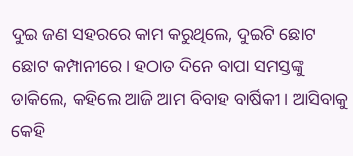ଦୁଇ ଜଣ ସହରରେ କାମ କରୁଥିଲେ, ଦୁଇଟି ଛୋଟ ଛୋଟ କମ୍ପାନୀରେ। ହଠାତ ଦିନେ ବାପା ସମସ୍ତଙ୍କୁ ଡାକିଲେ, କହିଲେ ଆଜି ଆମ ବିବାହ ବାର୍ଷିକୀ। ଆସିବାକୁ କେହି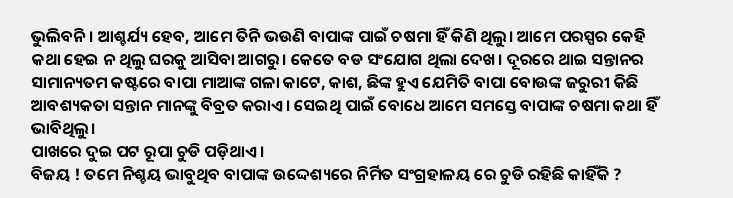ଭୁଲିବନି। ଆଶ୍ଚର୍ଯ୍ୟ ହେବ, ଆମେ ତିନି ଭଉଣି ବାପାଙ୍କ ପାଇଁ ଚଷମା ହିଁ କିଣି ଥିଲୁ। ଆମେ ପରସ୍ପର କେହି କଥା ହେଇ ନ ଥିଲୁ ଘରକୁ ଆସିବା ଆଗରୁ। କେତେ ବଡ ସଂଯୋଗ ଥିଲା ଦେଖ। ଦୂରରେ ଥାଇ ସନ୍ତାନର ସାମାନ୍ୟତମ କଷ୍ଟରେ ବାପା ମାଆଙ୍କ ଗଳା କାଟେ, କାଶ, ଛିଙ୍କ ହୁଏ ଯେମିତି ବାପା ବୋଉଙ୍କ ଜରୁରୀ କିଛି ଆବଶ୍ୟକତା ସନ୍ତାନ ମାନଙ୍କୁ ବିବ୍ରତ କରାଏ। ସେଇଥି ପାଇଁ ବୋଧେ ଆମେ ସମସ୍ତେ ବାପାଙ୍କ ଚଷମା କଥା ହିଁ ଭାବିଥିଲୁ।
ପାଖରେ ଦୁଇ ପଟ ରୂପା ଚୁଡି ପଡ଼ିଥାଏ।
ବିଜୟ ! ତମେ ନିଶ୍ଚୟ ଭାବୁଥିବ ବାପାଙ୍କ ଉଦ୍ଦେଶ୍ୟରେ ନିର୍ମିତ ସଂଗ୍ରହାଳୟ ରେ ଚୁଡି ରହିଛି କାହିଁକି ?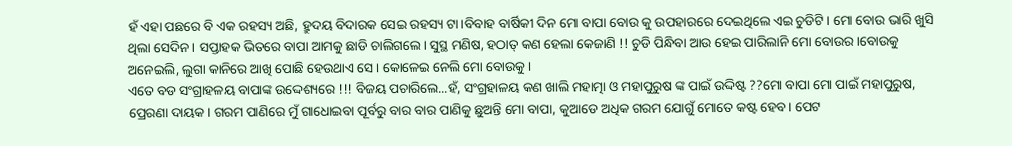ହଁ ଏହା ପଛରେ ବି ଏକ ରହସ୍ୟ ଅଛି, ହ୍ରୁଦୟ ବିଦାରକ ସେଇ ରହସ୍ୟ ଟା।ବିବାହ ବାର୍ଷିକୀ ଦିନ ମୋ ବାପା ବୋଉ କୁ ଉପହାରରେ ଦେଇଥିଲେ ଏଇ ଚୁଡିଟି। ମୋ ବୋଉ ଭାରି ଖୁସି ଥିଲା ସେଦିନ। ସପ୍ତାହକ ଭିତରେ ବାପା ଆମକୁ ଛାଡି ଚାଲିଗଲେ। ସୁସ୍ଥ ମଣିଷ, ହଠାତ୍ କଣ ହେଲା କେଜାଣି !! ଚୁଡି ପିନ୍ଧିବା ଆଉ ହେଇ ପାରିଲାନି ମୋ ବୋଉର।ବୋଉକୁ ଅନେଇଲି, ଲୁଗା କାନିରେ ଆଖି ପୋଛି ହେଉଥାଏ ସେ। କୋଳେଇ ନେଲି ମୋ ବୋଉକୁ।
ଏତେ ବଡ ସଂଗ୍ରାହଳୟ ବାପାଙ୍କ ଉଦ୍ଦେଶ୍ୟରେ !!! ବିଜୟ ପଚାରିଲେ...ହଁ, ସଂଗ୍ରହାଳୟ କଣ ଖାଲି ମହାତ୍ମା ଓ ମହାପୁରୁଷ ଙ୍କ ପାଇଁ ଉଦ୍ଦିଷ୍ଟ ??ମୋ ବାପା ମୋ ପାଇଁ ମହାପୁରୁଷ, ପ୍ରେରଣା ଦାୟକ। ଗରମ ପାଣିରେ ମୁଁ ଗାଧୋଇବା ପୂର୍ବରୁ ବାର ବାର ପାଣିକୁ ଛୁଅନ୍ତି ମୋ ବାପା, କୁଆଡେ ଅଧିକ ଗରମ ଯୋଗୁଁ ମୋତେ କଷ୍ଟ ହେବ। ପେଟ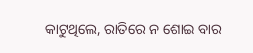କାଟୁଥିଲେ, ରାତିରେ ନ ଶୋଇ ବାର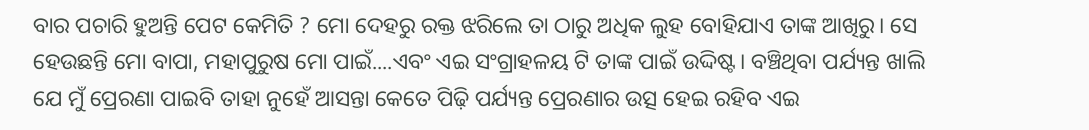ବାର ପଚାରି ହୁଅନ୍ତି ପେଟ କେମିତି ? ମୋ ଦେହରୁ ରକ୍ତ ଝରିଲେ ତା ଠାରୁ ଅଧିକ ଲୁହ ବୋହିଯାଏ ତାଙ୍କ ଆଖିରୁ। ସେ ହେଉଛନ୍ତି ମୋ ବାପା, ମହାପୁରୁଷ ମୋ ପାଇଁ....ଏବଂ ଏଇ ସଂଗ୍ରାହଳୟ ଟି ତାଙ୍କ ପାଇଁ ଉଦ୍ଦିଷ୍ଟ। ବଞ୍ଚିଥିବା ପର୍ଯ୍ୟନ୍ତ ଖାଲି ଯେ ମୁଁ ପ୍ରେରଣା ପାଇବି ତାହା ନୁହେଁ ଆସନ୍ତା କେତେ ପିଢ଼ି ପର୍ଯ୍ୟନ୍ତ ପ୍ରେରଣାର ଉତ୍ସ ହେଇ ରହିବ ଏଇ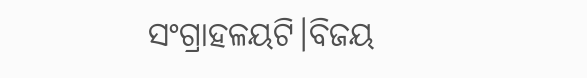ସଂଗ୍ରାହଳୟଟି।ବିଜୟ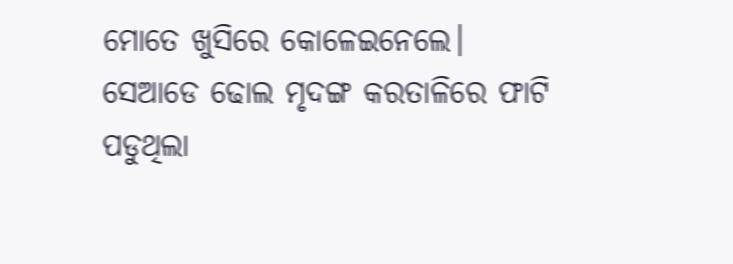ମୋତେ ଖୁସିରେ କୋଳେଇନେଲେ। ସେଆଡେ ଢୋଲ ମୃଦଙ୍ଗ କରତାଳିରେ ଫାଟି ପଡୁଥିଲା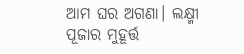ଆମ ଘର ଅଗଣା। ଲକ୍ଷ୍ମୀ ପୂଜାର ମୁହୂର୍ତ୍ତ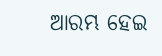ଆରମ୍ଭ ହେଇ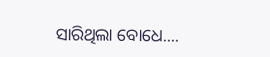ସାରିଥିଲା ବୋଧେ....